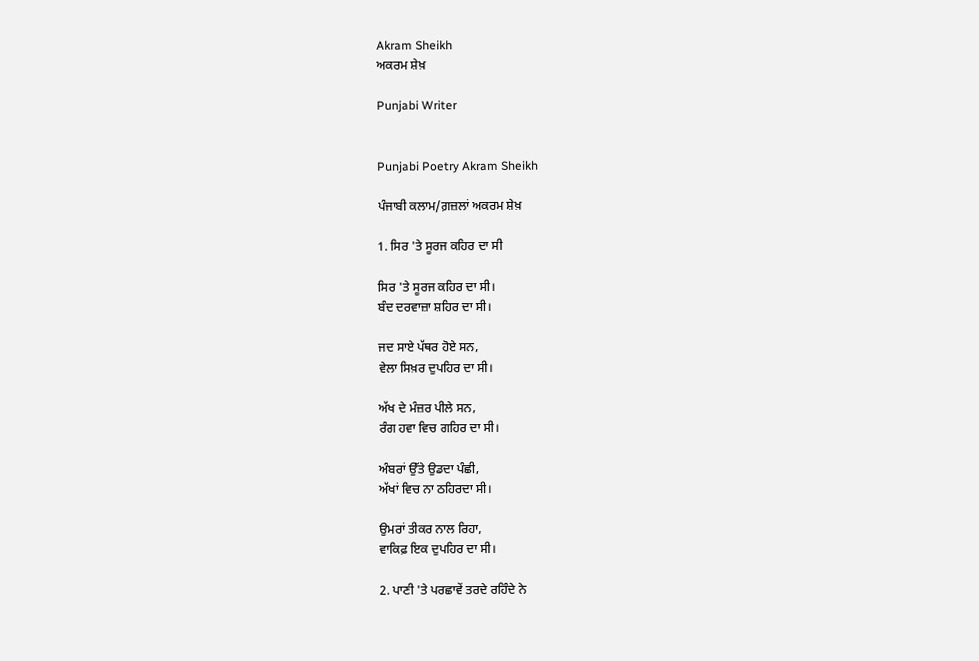Akram Sheikh
ਅਕਰਮ ਸ਼ੇਖ਼

Punjabi Writer


Punjabi Poetry Akram Sheikh

ਪੰਜਾਬੀ ਕਲਾਮ/ਗ਼ਜ਼ਲਾਂ ਅਕਰਮ ਸ਼ੇਖ਼

1. ਸਿਰ 'ਤੇ ਸੂਰਜ ਕਹਿਰ ਦਾ ਸੀ

ਸਿਰ 'ਤੇ ਸੂਰਜ ਕਹਿਰ ਦਾ ਸੀ।
ਬੰਦ ਦਰਵਾਜ਼ਾ ਸ਼ਹਿਰ ਦਾ ਸੀ।

ਜਦ ਸਾਏ ਪੱਥਰ ਹੋਏ ਸਨ,
ਵੇਲਾ ਸਿਖ਼ਰ ਦੁਪਹਿਰ ਦਾ ਸੀ।

ਅੱਖ ਦੇ ਮੰਜ਼ਰ ਪੀਲੇ ਸਨ,
ਰੰਗ ਹਵਾ ਵਿਚ ਗਹਿਰ ਦਾ ਸੀ।

ਅੰਬਰਾਂ ਉੱਤੇ ਉਡਦਾ ਪੰਛੀ,
ਅੱਖਾਂ ਵਿਚ ਨਾ ਠਹਿਰਦਾ ਸੀ।

ਉਮਰਾਂ ਤੀਕਰ ਨਾਲ ਰਿਹਾ,
ਵਾਕਿਫ਼ ਇਕ ਦੁਪਹਿਰ ਦਾ ਸੀ।

2. ਪਾਣੀ 'ਤੇ ਪਰਛਾਵੇਂ ਤਰਦੇ ਰਹਿੰਦੇ ਨੇ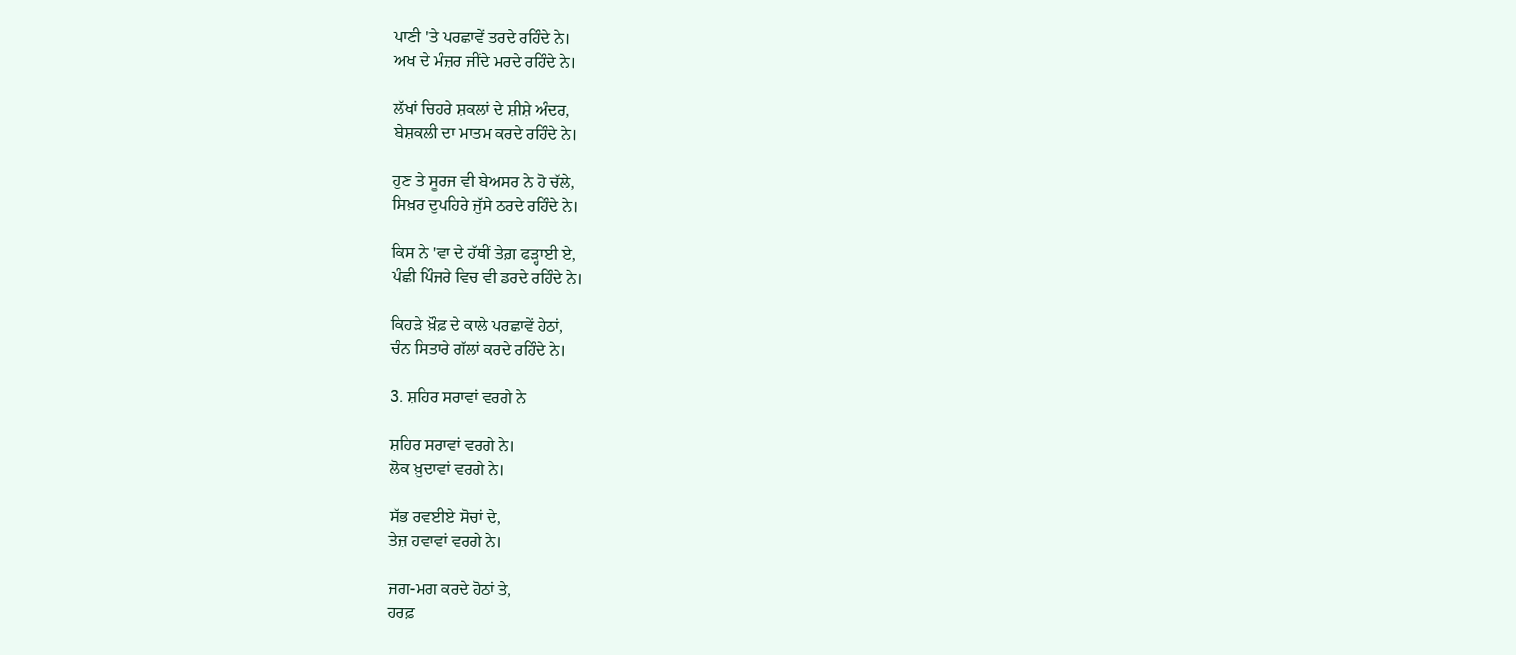ਪਾਣੀ 'ਤੇ ਪਰਛਾਵੇਂ ਤਰਦੇ ਰਹਿੰਦੇ ਨੇ।
ਅਖ ਦੇ ਮੰਜ਼ਰ ਜੀਂਦੇ ਮਰਦੇ ਰਹਿੰਦੇ ਨੇ।

ਲੱਖਾਂ ਚਿਹਰੇ ਸ਼ਕਲਾਂ ਦੇ ਸ਼ੀਸ਼ੇ ਅੰਦਰ,
ਬੇਸ਼ਕਲੀ ਦਾ ਮਾਤਮ ਕਰਦੇ ਰਹਿੰਦੇ ਨੇ।

ਹੁਣ ਤੇ ਸੂਰਜ ਵੀ ਬੇਅਸਰ ਨੇ ਹੋ ਚੱਲੇ,
ਸਿਖ਼ਰ ਦੁਪਹਿਰੇ ਜੁੱਸੇ ਠਰਦੇ ਰਹਿੰਦੇ ਨੇ।

ਕਿਸ ਨੇ 'ਵਾ ਦੇ ਹੱਥੀਂ ਤੇਗ਼ ਫੜ੍ਹਾਈ ਏ,
ਪੰਛੀ ਪਿੰਜਰੇ ਵਿਚ ਵੀ ਡਰਦੇ ਰਹਿੰਦੇ ਨੇ।

ਕਿਹੜੇ ਖ਼ੌਫ਼ ਦੇ ਕਾਲੇ ਪਰਛਾਵੇਂ ਹੇਠਾਂ,
ਚੰਨ ਸਿਤਾਰੇ ਗੱਲਾਂ ਕਰਦੇ ਰਹਿੰਦੇ ਨੇ।

3. ਸ਼ਹਿਰ ਸਰਾਵਾਂ ਵਰਗੇ ਨੇ

ਸ਼ਹਿਰ ਸਰਾਵਾਂ ਵਰਗੇ ਨੇ।
ਲੋਕ ਖ਼ੁਦਾਵਾਂ ਵਰਗੇ ਨੇ।

ਸੱਭ ਰਵਈਏ ਸੋਚਾਂ ਦੇ,
ਤੇਜ਼ ਹਵਾਵਾਂ ਵਰਗੇ ਨੇ।

ਜਗ-ਮਗ ਕਰਦੇ ਹੋਠਾਂ ਤੇ,
ਹਰਫ਼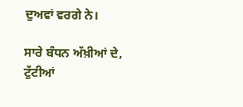ਦੁਅਵਾਂ ਵਰਗੇ ਨੇ।

ਸਾਰੇ ਬੰਧਨ ਅੱਖ਼ੀਆਂ ਦੇ,
ਟੁੱਟੀਆਂ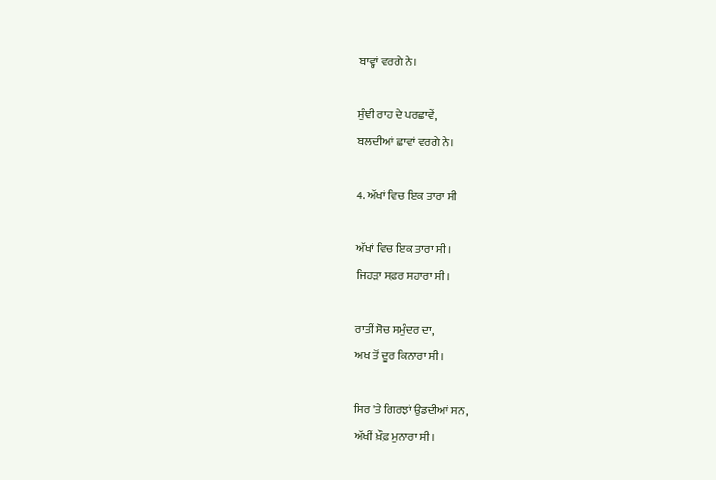ਬਾਵ੍ਹਾਂ ਵਰਗੇ ਨੇ।

ਸੁੰਞੀ ਰਾਹ ਦੇ ਪਰਛਾਵੇਂ,
ਬਲਦੀਆਂ ਛਾਵਾਂ ਵਰਗੇ ਨੇ।

4. ਅੱਖਾਂ ਵਿਚ ਇਕ ਤਾਰਾ ਸੀ

ਅੱਖਾਂ ਵਿਚ ਇਕ ਤਾਰਾ ਸੀ।
ਜਿਹੜਾ ਸਫ਼ਰ ਸਹਾਰਾ ਸੀ।

ਰਾਤੀਂ ਸੋਚ ਸਮੁੰਦਰ ਦਾ,
ਅਖ ਤੋਂ ਦੂਰ ਕਿਨਾਰਾ ਸੀ।

ਸਿਰ 'ਤੇ ਗਿਰਝਾਂ ਉਡਦੀਆਂ ਸਨ,
ਅੱਖੀਂ ਖ਼ੌਫ਼ ਮੁਨਾਰਾ ਸੀ।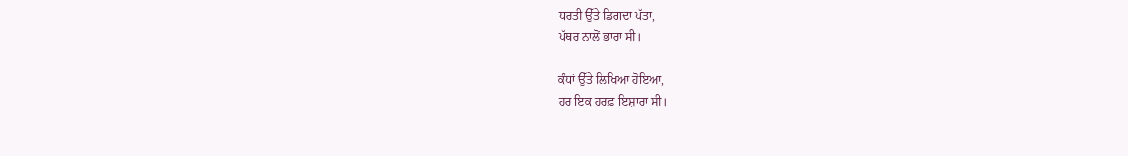ਧਰਤੀ ਉੱਤੇ ਡਿਗਦਾ ਪੱਤਾ,
ਪੱਥਰ ਨਾਲੋਂ ਭਾਰਾ ਸੀ।

ਕੰਧਾਂ ਉੱਤੇ ਲਿਖਿਆ ਹੋਇਆ,
ਹਰ ਇਕ ਹਰਫ਼ ਇਸ਼ਾਰਾ ਸੀ।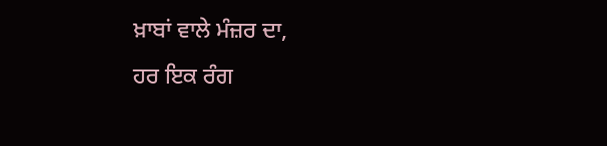ਖ਼ਾਬਾਂ ਵਾਲੇ ਮੰਜ਼ਰ ਦਾ,
ਹਰ ਇਕ ਰੰਗ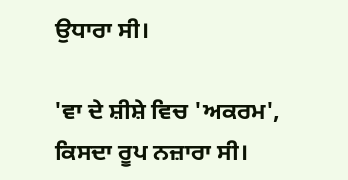ਉਧਾਰਾ ਸੀ।

'ਵਾ ਦੇ ਸ਼ੀਸ਼ੇ ਵਿਚ 'ਅਕਰਮ',
ਕਿਸਦਾ ਰੂਪ ਨਜ਼ਾਰਾ ਸੀ।